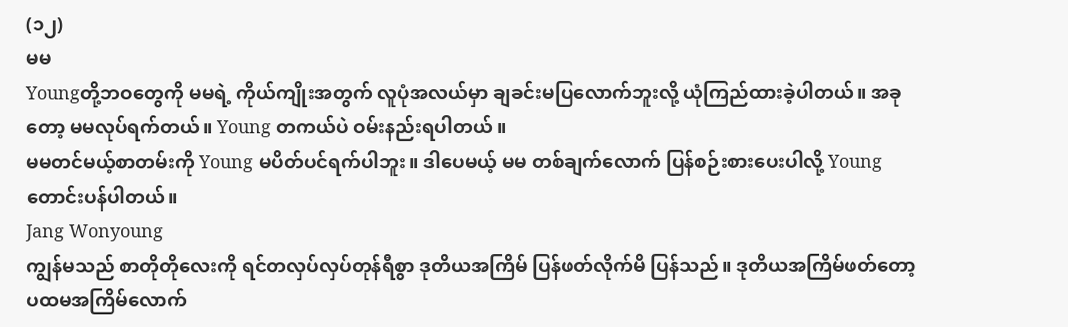(၁၂)
မမ
Youngတို့ဘဝတွေကို မမရဲ့ ကိုယ်ကျိုးအတွက် လူပုံအလယ်မှာ ချခင်းမပြလောက်ဘူးလို့ ယုံကြည်ထားခဲ့ပါတယ်။ အခုတော့ မမလုပ်ရက်တယ်။ Young တကယ်ပဲ ဝမ်းနည်းရပါတယ် ။
မမတင်မယ့်စာတမ်းကို Young မပိတ်ပင်ရက်ပါဘူး။ ဒါပေမယ့် မမ တစ်ချက်လောက် ပြန်စဉ်းစားပေးပါလို့ Young တောင်းပန်ပါတယ်။
Jang Wonyoung
ကျွန်မသည် စာတိုတိုလေးကို ရင်တလှပ်လှပ်တုန်ရီစွာ ဒုတိယအကြိမ် ပြန်ဖတ်လိုက်မိ ပြန်သည်။ ဒုတိယအကြိမ်ဖတ်တော့ ပထမအကြိမ်လောက်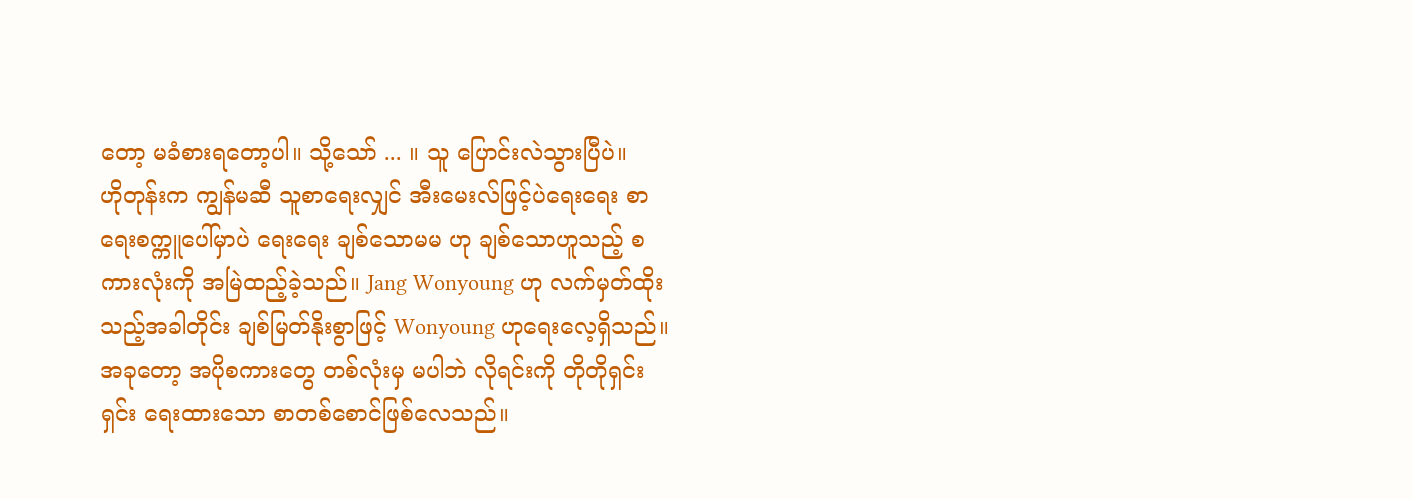တော့ မခံစားရတော့ပါ။ သို့သော် ... ။ သူ ပြောင်းလဲသွားပြီပဲ။
ဟိုတုန်းက ကျွန်မဆီ သူစာရေးလျှင် အီးမေးလ်ဖြင့်ပဲရေးရေး စာရေးစက္ကူပေါ်မှာပဲ ရေးရေး ချစ်သောမမ ဟု ချစ်သောဟူသည့် စကားလုံးကို အမြဲထည့်ခဲ့သည်။ Jang Wonyoung ဟု လက်မှတ်ထိုးသည့်အခါတိုင်း ချစ်မြတ်နိုးစွာဖြင့် Wonyoung ဟုရေးလေ့ရှိသည်။
အခုတော့ အပိုစကားတွေ တစ်လုံးမှ မပါဘဲ လိုရင်းကို တိုတိုရှင်းရှင်း ရေးထားသော စာတစ်စောင်ဖြစ်လေသည်။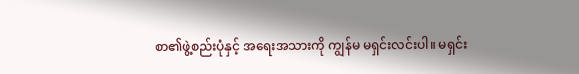စာ၏ဖွဲ့စည်းပုံနှင့် အရေးအသားကို ကျွန်မ မရှင်းလင်းပါ။ မရှင်း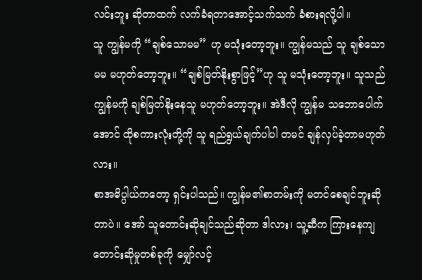လင်းဘူး ဆိုတာထက် လက်ခံရတာအောင့်သက်သက် ခံစားရလို့ပါ။
သူ ကျွန်မကို “ချစ်သောမမ” ဟု မသုံးတော့ဘူး။ ကျွန်မသည် သူ ချစ်သောမမ မဟုတ်တော့ဘူး။ “ချစ်မြတ်နိုးစွာဖြင့်”ဟု သူ မသုံးတော့ဘူး။ သူသည် ကျွန်မကို ချစ်မြတ်နိုးနေသူ မဟုတ်တော့ဘူး။ အဲဒီလို ကျွန်မ သဘောပေါက်အောင် ထိုစကားလုံးတို့ကို သူ ရည်ရွယ်ချက်ပါပါ တမင် ချန်လှပ်ခဲ့တာမဟုတ်လား။
စာအဓိပ္ပါယ်ကတော့ ရှင်းပါသည်။ ကျွန်မ၏စာတမ်းကို မတင်စေချင်ဘူးဆိုတာပဲ။ အော် သူတောင်းဆိုချင်သည်ဆိုတာ ဒါလား၊ သူ့ဆီက ကြားနေကျ တောင်းဆိုမှုတစ်ခုကို မျှော်လင့်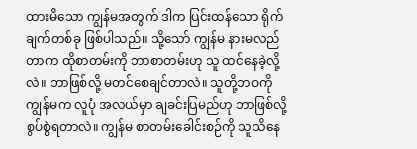ထားမိသော ကျွန်မအတွက် ဒါက ပြင်းထန်သော ရိုက်ချက်တစ်ခု ဖြစ်ပါသည်။ သို့သော် ကျွန်မ နားမလည်တာက ထိုစာတမ်းကို ဘာစာတမ်းဟု သူ ထင်နေခဲ့လို့လဲ။ ဘာဖြစ်လို့ မတင်စေချင်တာလဲ။ သူတို့ဘဝကို ကျွန်မက လူပုံ အလယ်မှာ ချခင်းပြမည်ဟု ဘာဖြစ်လို့ စွပ်စွဲရတာလဲ။ ကျွန်မ စာတမ်းခေါင်းစဉ်ကို သူသိနေ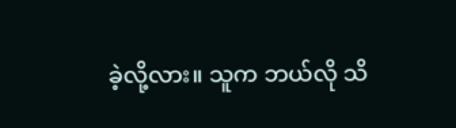ခဲ့လို့လား။ သူက ဘယ်လို သိ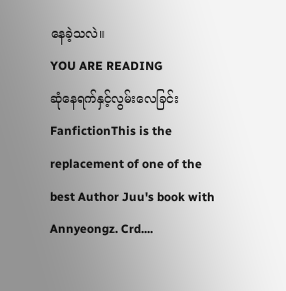နေခဲ့သလဲ။
YOU ARE READING
ဆုံနေရက်နှင့်လွမ်းလေခြင်း
FanfictionThis is the replacement of one of the best Author Juu's book with Annyeongz. Crd....